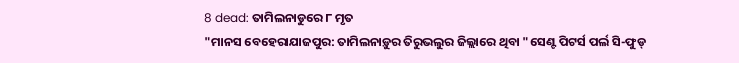8 dead: ତାମିଲନାଡୁରେ ୮ ମୃତ
"ମାନସ ବେହେରାଯାଜପୁର: ତାମିଲନାଡ଼ୁର ତିରୁଭଲୁର ଜିଲ୍ଲାରେ ଥିବା "ସେଣ୍ଟ ପିଟର୍ସ ପର୍ଲ ସି-ଫୁଡ୍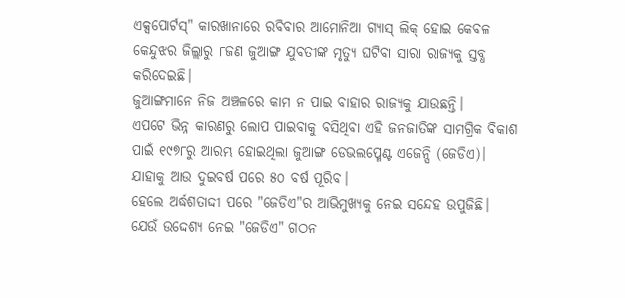ଏକ୍ସପୋର୍ଟସ୍" କାରଖାନାରେ ରବିବାର ଆମୋନିଆ ଗ୍ୟାସ୍ ଲିକ୍ ହୋଇ କେବଳ କେନ୍ଦୁଝର ଜିଲ୍ଲାରୁ ୮ଜଣ ଜୁଆଙ୍ଗ ଯୁବତୀଙ୍କ ମୃତ୍ୟୁ ଘଟିବା ସାରା ରାଜ୍ୟକୁ ସ୍ତବ୍ଧ କରିଦେଇଛି।
ଜୁଆଙ୍ଗମାନେ ନିଜ ଅଞ୍ଚଳରେ କାମ ନ ପାଇ ବାହାର ରାଜ୍ୟକୁ ଯାଉଛନ୍ତି।
ଏପଟେ ଭିନ୍ନ କାରଣରୁ ଲୋପ ପାଇବାକୁ ବସିଥିବା ଏହି ଜନଜାତିଙ୍କ ସାମଗ୍ରିକ ବିକାଶ ପାଇଁ ୧୯୭୮ରୁ ଆରମ୍ଭ ହୋଇଥିଲା ଜୁଆଙ୍ଗ ଡେଭଲପ୍ମେଣ୍ଟ ଏଜେନ୍ସି (ଜେଡିଏ)।
ଯାହାକୁ ଆଉ ଦୁଇବର୍ଷ ପରେ ୫୦ ବର୍ଷ ପୂରିବ।
ହେଲେ ଅର୍ଦ୍ଧଶତାଦ୍ଦୀ ପରେ "ଜେଡିଏ"ର ଆଭିମୁଖ୍ୟକୁ ନେଇ ସନ୍ଦେହ ଉପୁଜିଛି।
ଯେଉଁ ଉଦ୍ଦେଶ୍ୟ ନେଇ "ଜେଡିଏ" ଗଠନ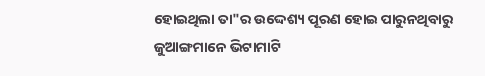ହୋଇଥିଲା ତା"ର ଉଦ୍ଦେଶ୍ୟ ପୂରଣ ହୋଇ ପାରୁନଥିବାରୁ ଜୁଆଙ୍ଗମାନେ ଭିଟାମାଟି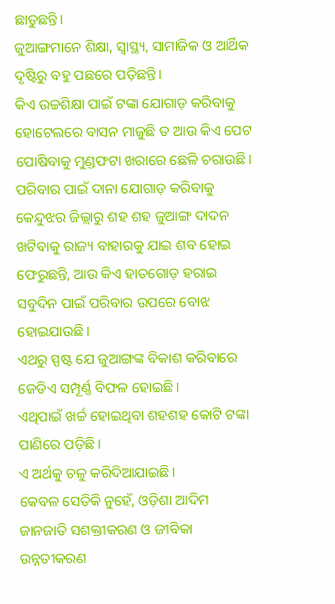ଛାଡୁଛନ୍ତି।
ଜୁଆଙ୍ଗମାନେ ଶିକ୍ଷା, ସ୍ବାସ୍ଥ୍ୟ, ସାମାଜିକ ଓ ଆର୍ଥିକ ଦୃଷ୍ଟିରୁ ବହୁ ପଛରେ ପଡ଼ିଛନ୍ତି।
କିଏ ଉଚ୍ଚଶିକ୍ଷା ପାଇଁ ଟଙ୍କା ଯୋଗାଡ଼ କରିବାକୁ ହୋଟେଲରେ ବାସନ ମାଜୁଛି ତ ଆଉ କିଏ ପେଟ ପୋଷିବାକୁ ମୁଣ୍ଡଫଟା ଖରାରେ ଛେଳି ଚରାଉଛି।
ପରିବାର ପାଇଁ ଦାନା ଯୋଗାଡ଼ କରିବାକୁ କେନ୍ଦୁଝର ଜିଲ୍ଲାରୁ ଶହ ଶହ ଜୁଆଙ୍ଗ ଦାଦନ ଖଟିବାକୁ ରାଜ୍ୟ ବାହାରକୁ ଯାଇ ଶବ ହୋଇ ଫେରୁଛନ୍ତି, ଆଉ କିଏ ହାତଗୋଡ଼ ହରାଇ ସବୁଦିନ ପାଇଁ ପରିବାର ଉପରେ ବୋଝ ହୋଇଯାଉଛି।
ଏଥରୁ ସ୍ପଷ୍ଟ ଯେ ଜୁଆଙ୍ଗଙ୍କ ବିକାଶ କରିବାରେ ଜେଡିଏ ସମ୍ପୂର୍ଣ୍ଣ ବିଫଳ ହୋଇଛି।
ଏଥିପାଇଁ ଖର୍ଚ୍ଚ ହୋଇଥିବା ଶହଶହ କୋଟି ଟଙ୍କା ପାଣିରେ ପଡ଼ିଛି।
ଏ ଅର୍ଥକୁ ଚଳୁ କରିଦିଆଯାଇଛି।
କେବଳ ସେତିକି ନୁହେଁ, ଓଡ଼ିଶା ଆଦିମ ଜାନଜାତି ସଶକ୍ତୀକରଣ ଓ ଜୀବିକା ଉନ୍ନତୀକରଣ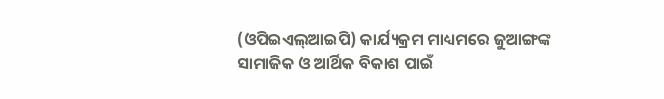(ଓପିଇଏଲ୍ଆଇପି) କାର୍ଯ୍ୟକ୍ରମ ମାଧ୍ୟମରେ ଜୁଆଙ୍ଗଙ୍କ ସାମାଜିକ ଓ ଆର୍ଥିକ ବିକାଶ ପାଇଁ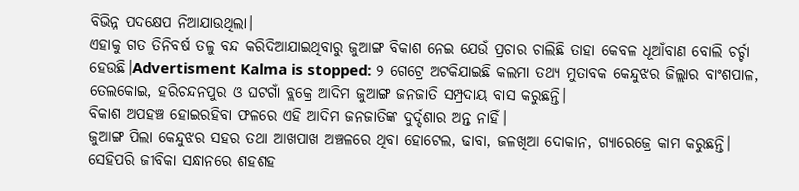ବିଭିନ୍ନ ପଦକ୍ଷେପ ନିଆଯାଉଥିଲା।
ଏହାକୁ ଗତ ତିନିବର୍ଷ ତଳୁ ବନ୍ଦ କରିଦିଆଯାଇଥିବାରୁ ଜୁଆଙ୍ଗ ବିକାଶ ନେଇ ଯେଉଁ ପ୍ରଚାର ଚାଲିଛି ତାହା କେବଳ ଧୂଆଁବାଣ ବୋଲି ଚର୍ଚ୍ଚା ହେଉଛି।Advertisment Kalma is stopped: ୨ ଗେଟ୍ରେ ଅଟକିଯାଇଛି କଲମା ତଥ୍ୟ ମୁତାବକ କେନ୍ଦୁଝର ଜିଲ୍ଲାର ବାଂଶପାଳ, ତେଲକୋଇ, ହରିଚନ୍ଦନପୁର ଓ ଘଟଗାଁ ବ୍ଲକ୍ରେ ଆଦିମ ଜୁଆଙ୍ଗ ଜନଜାତି ସମ୍ପ୍ରଦାୟ ବାସ କରୁଛନ୍ତି।
ବିକାଶ ଅପହଞ୍ଚ ହୋଇରହିବା ଫଳରେ ଏହି ଆଦିମ ଜନଜାତିଙ୍କ ଦୁର୍ଦ୍ଦଶାର ଅନ୍ତ ନାହିଁ।
ଜୁଆଙ୍ଗ ପିଲା କେନ୍ଦୁଝର ସହର ତଥା ଆଖପାଖ ଅଞ୍ଚଳରେ ଥିବା ହୋଟେଲ, ଢାବା, ଜଳଖିଆ ଦୋକାନ, ଗ୍ୟାରେଜ୍ରେ କାମ କରୁଛନ୍ତି।
ସେହିପରି ଜୀବିକା ସନ୍ଧାନରେ ଶହଶହ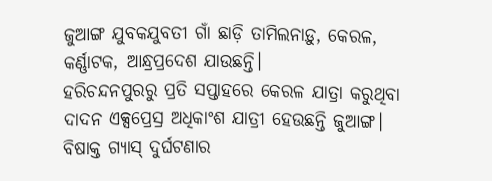ଜୁଆଙ୍ଗ ଯୁବକଯୁବତୀ ଗାଁ ଛାଡ଼ି ତାମିଲନାଡ଼ୁ, କେରଳ, କର୍ଣ୍ଣାଟକ, ଆନ୍ଧ୍ରପ୍ରଦେଶ ଯାଉଛନ୍ତି।
ହରିଚନ୍ଦନପୁରରୁ ପ୍ରତି ସପ୍ତାହରେ କେରଳ ଯାତ୍ରା କରୁଥିବା ଦାଦନ ଏକ୍ସପ୍ରେସ୍ର ଅଧିକାଂଶ ଯାତ୍ରୀ ହେଉଛନ୍ତି ଜୁଆଙ୍ଗ।
ବିଷାକ୍ତ ଗ୍ୟାସ୍ ଦୁର୍ଘଟଣାର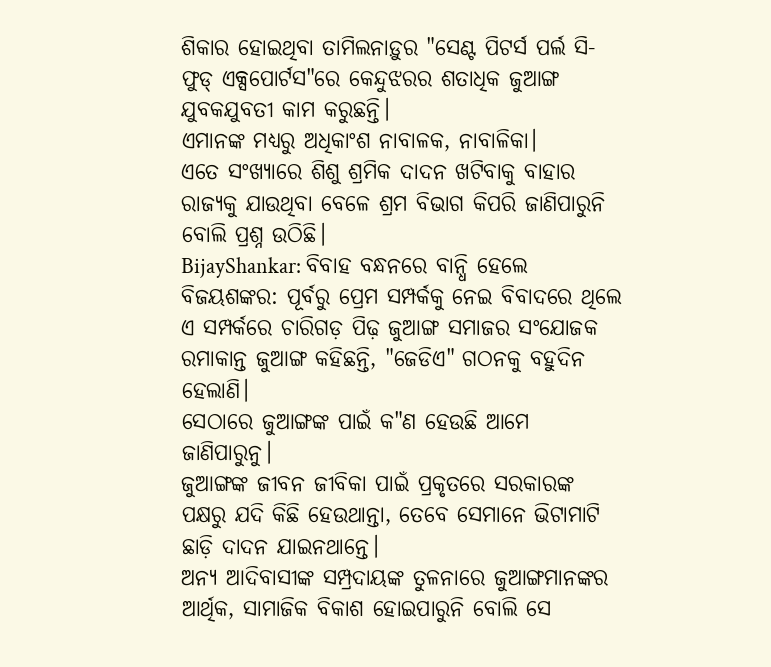ଶିକାର ହୋଇଥିବା ତାମିଲନାଡ଼ୁର "ସେଣ୍ଟ ପିଟର୍ସ ପର୍ଲ ସି-ଫୁଡ୍ ଏକ୍ସପୋର୍ଟସ"ରେ କେନ୍ଦୁଝରର ଶତାଧିକ ଜୁଆଙ୍ଗ ଯୁବକଯୁବତୀ କାମ କରୁଛନ୍ତି।
ଏମାନଙ୍କ ମଧ୍ୟରୁ ଅଧିକାଂଶ ନାବାଳକ, ନାବାଳିକା।
ଏତେ ସଂଖ୍ୟାରେ ଶିଶୁ ଶ୍ରମିକ ଦାଦନ ଖଟିବାକୁ ବାହାର ରାଜ୍ୟକୁ ଯାଉଥିବା ବେଳେ ଶ୍ରମ ବିଭାଗ କିପରି ଜାଣିପାରୁନି ବୋଲି ପ୍ରଶ୍ନ ଉଠିଛି।
BijayShankar: ବିବାହ ବନ୍ଧନରେ ବାନ୍ଧି ହେଲେ ବିଜୟଶଙ୍କର: ପୂର୍ବରୁ ପ୍ରେମ ସମ୍ପର୍କକୁ ନେଇ ବିବାଦରେ ଥିଲେ ଏ ସମ୍ପର୍କରେ ଚାରିଗଡ଼ ପିଢ଼ ଜୁଆଙ୍ଗ ସମାଜର ସଂଯୋଜକ ରମାକାନ୍ତ ଜୁଆଙ୍ଗ କହିଛନ୍ତି, "ଜେଡିଏ" ଗଠନକୁ ବହୁଦିନ ହେଲାଣି।
ସେଠାରେ ଜୁଆଙ୍ଗଙ୍କ ପାଇଁ କ"ଣ ହେଉଛି ଆମେ ଜାଣିପାରୁନୁ।
ଜୁଆଙ୍ଗଙ୍କ ଜୀବନ ଜୀବିକା ପାଇଁ ପ୍ରକୃତରେ ସରକାରଙ୍କ ପକ୍ଷରୁ ଯଦି କିଛି ହେଉଥାନ୍ତା, ତେବେ ସେମାନେ ଭିଟାମାଟି ଛାଡ଼ି ଦାଦନ ଯାଇନଥାନ୍ତେ।
ଅନ୍ୟ ଆଦିବାସୀଙ୍କ ସମ୍ପ୍ରଦାୟଙ୍କ ତୁଳନାରେ ଜୁଆଙ୍ଗମାନଙ୍କର ଆର୍ଥିକ, ସାମାଜିକ ବିକାଶ ହୋଇପାରୁନି ବୋଲି ସେ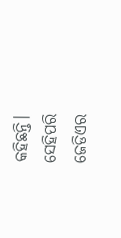କହିଛନ୍ତି।
ସେହିପରି ଜେଡିଏର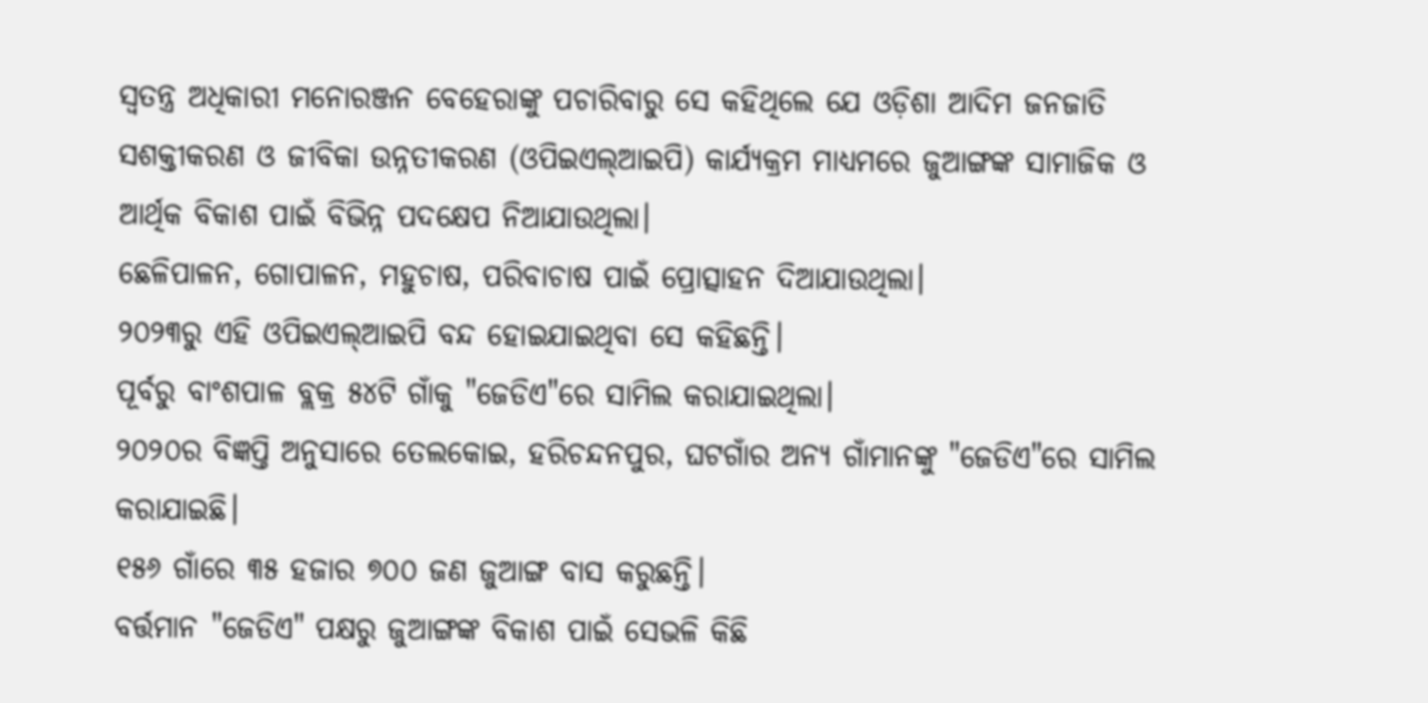ସ୍ବତନ୍ତ୍ର ଅଧିକାରୀ ମନୋରଞ୍ଜନ ବେହେରାଙ୍କୁ ପଚାରିବାରୁ ସେ କହିଥିଲେ ଯେ ଓଡ଼ିଶା ଆଦିମ ଜନଜାତି ସଶକ୍ତୀକରଣ ଓ ଜୀବିକା ଉନ୍ନତୀକରଣ (ଓପିଇଏଲ୍ଆଇପି) କାର୍ଯ୍ୟକ୍ରମ ମାଧ୍ୟମରେ ଜୁଆଙ୍ଗଙ୍କ ସାମାଜିକ ଓ ଆର୍ଥିକ ବିକାଶ ପାଇଁ ବିଭିନ୍ନ ପଦକ୍ଷେପ ନିଆଯାଉଥିଲା।
ଛେଳିପାଳନ, ଗୋପାଳନ, ମହୁଚାଷ, ପରିବାଚାଷ ପାଇଁ ପ୍ରୋତ୍ସାହନ ଦିଆଯାଉଥିଲା।
୨୦୨୩ରୁ ଏହି ଓପିଇଏଲ୍ଆଇପି ବନ୍ଦ ହୋଇଯାଇଥିବା ସେ କହିଛନ୍ତି।
ପୂର୍ବରୁ ବାଂଶପାଳ ବ୍ଲକ୍ର ୫୪ଟି ଗାଁକୁ "ଜେଡିଏ"ରେ ସାମିଲ କରାଯାଇଥିଲା।
୨୦୨୦ର ବିଜ୍ଞପ୍ତି ଅନୁସାରେ ତେଲକୋଇ, ହରିଚନ୍ଦନପୁର, ଘଟଗାଁର ଅନ୍ୟ ଗାଁମାନଙ୍କୁ "ଜେଡିଏ"ରେ ସାମିଲ କରାଯାଇଛି।
୧୫୬ ଗାଁରେ ୩୫ ହଜାର ୭୦୦ ଜଣ ଜୁଆଙ୍ଗ ବାସ କରୁଛନ୍ତି।
ବର୍ତ୍ତମାନ "ଜେଡିଏ" ପକ୍ଷରୁ ଜୁଆଙ୍ଗଙ୍କ ବିକାଶ ପାଇଁ ସେଭଳି କିଛି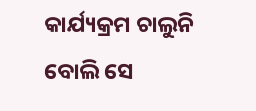କାର୍ଯ୍ୟକ୍ରମ ଚାଲୁନି ବୋଲି ସେ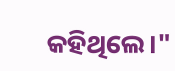କହିଥିଲେ।"